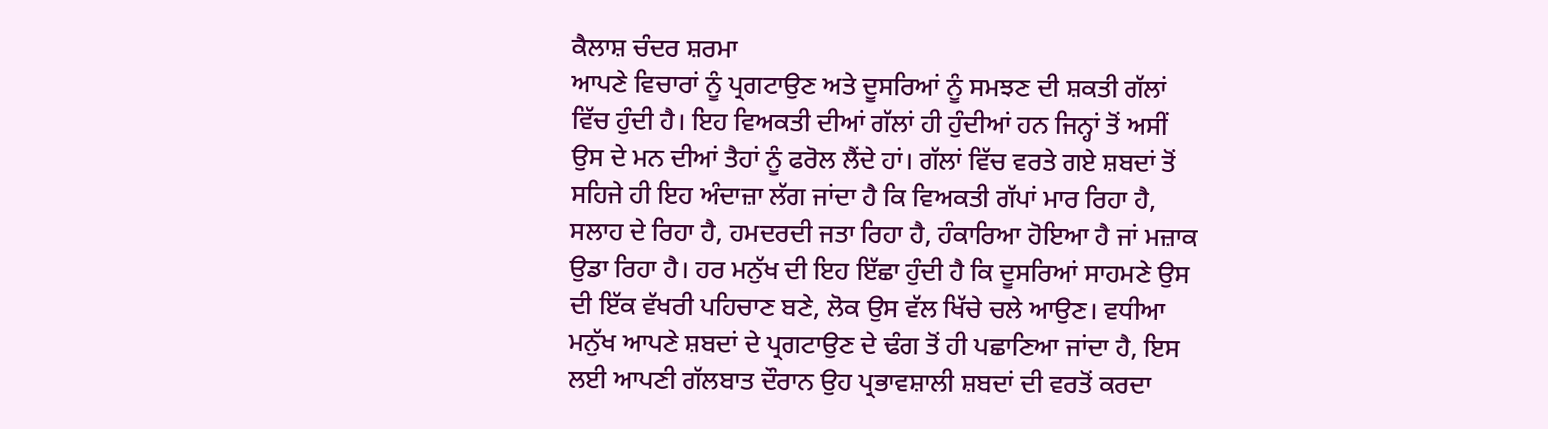ਕੈਲਾਸ਼ ਚੰਦਰ ਸ਼ਰਮਾ
ਆਪਣੇ ਵਿਚਾਰਾਂ ਨੂੰ ਪ੍ਰਗਟਾਉਣ ਅਤੇ ਦੂਸਰਿਆਂ ਨੂੰ ਸਮਝਣ ਦੀ ਸ਼ਕਤੀ ਗੱਲਾਂ ਵਿੱਚ ਹੁੰਦੀ ਹੈ। ਇਹ ਵਿਅਕਤੀ ਦੀਆਂ ਗੱਲਾਂ ਹੀ ਹੁੰਦੀਆਂ ਹਨ ਜਿਨ੍ਹਾਂ ਤੋਂ ਅਸੀਂ ਉਸ ਦੇ ਮਨ ਦੀਆਂ ਤੈਹਾਂ ਨੂੰ ਫਰੋਲ ਲੈਂਦੇ ਹਾਂ। ਗੱਲਾਂ ਵਿੱਚ ਵਰਤੇ ਗਏ ਸ਼ਬਦਾਂ ਤੋਂ ਸਹਿਜੇ ਹੀ ਇਹ ਅੰਦਾਜ਼ਾ ਲੱਗ ਜਾਂਦਾ ਹੈ ਕਿ ਵਿਅਕਤੀ ਗੱਪਾਂ ਮਾਰ ਰਿਹਾ ਹੈ, ਸਲਾਹ ਦੇ ਰਿਹਾ ਹੈ, ਹਮਦਰਦੀ ਜਤਾ ਰਿਹਾ ਹੈ, ਹੰਕਾਰਿਆ ਹੋਇਆ ਹੈ ਜਾਂ ਮਜ਼ਾਕ ਉਡਾ ਰਿਹਾ ਹੈ। ਹਰ ਮਨੁੱਖ ਦੀ ਇਹ ਇੱਛਾ ਹੁੰਦੀ ਹੈ ਕਿ ਦੂਸਰਿਆਂ ਸਾਹਮਣੇ ਉਸ ਦੀ ਇੱਕ ਵੱਖਰੀ ਪਹਿਚਾਣ ਬਣੇ, ਲੋਕ ਉਸ ਵੱਲ ਖਿੱਚੇ ਚਲੇ ਆਉਣ। ਵਧੀਆ ਮਨੁੱਖ ਆਪਣੇ ਸ਼ਬਦਾਂ ਦੇ ਪ੍ਰਗਟਾਉਣ ਦੇ ਢੰਗ ਤੋਂ ਹੀ ਪਛਾਣਿਆ ਜਾਂਦਾ ਹੈ, ਇਸ ਲਈ ਆਪਣੀ ਗੱਲਬਾਤ ਦੌਰਾਨ ਉਹ ਪ੍ਰਭਾਵਸ਼ਾਲੀ ਸ਼ਬਦਾਂ ਦੀ ਵਰਤੋਂ ਕਰਦਾ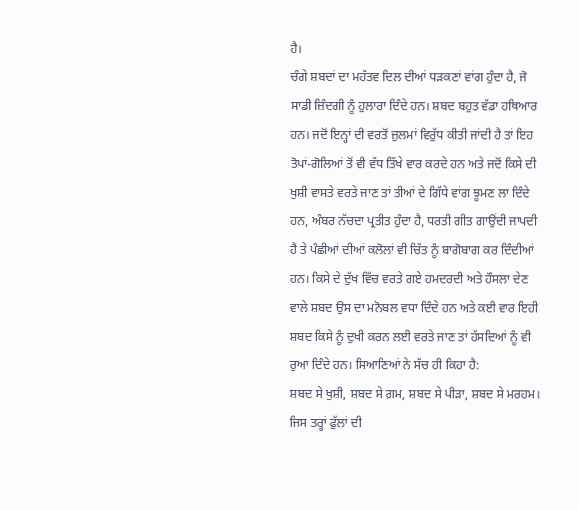ਹੈ।
ਚੰਗੇ ਸ਼ਬਦਾਂ ਦਾ ਮਹੱਤਵ ਦਿਲ ਦੀਆਂ ਧੜਕਣਾਂ ਵਾਂਗ ਹੁੰਦਾ ਹੈ, ਜੋ ਸਾਡੀ ਜ਼ਿੰਦਗੀ ਨੂੰ ਹੁਲਾਰਾ ਦਿੰਦੇ ਹਨ। ਸ਼ਬਦ ਬਹੁਤ ਵੱਡਾ ਹਥਿਆਰ ਹਨ। ਜਦੋਂ ਇਨ੍ਹਾਂ ਦੀ ਵਰਤੋਂ ਜ਼ੁਲਮਾਂ ਵਿਰੁੱਧ ਕੀਤੀ ਜਾਂਦੀ ਹੈ ਤਾਂ ਇਹ ਤੋਪਾਂ-ਗੋਲਿਆਂ ਤੋਂ ਵੀ ਵੱਧ ਤਿੱਖੇ ਵਾਰ ਕਰਦੇ ਹਨ ਅਤੇ ਜਦੋਂ ਕਿਸੇ ਦੀ ਖੁਸ਼ੀ ਵਾਸਤੇ ਵਰਤੇ ਜਾਣ ਤਾਂ ਤੀਆਂ ਦੇ ਗਿੱਧੇ ਵਾਂਗ ਝੂਮਣ ਲਾ ਦਿੰਦੇ ਹਨ, ਅੰਬਰ ਨੱਚਦਾ ਪ੍ਰਤੀਤ ਹੁੰਦਾ ਹੈ, ਧਰਤੀ ਗੀਤ ਗਾਉਂਦੀ ਜਾਪਦੀ ਹੈ ਤੇ ਪੰਛੀਆਂ ਦੀਆਂ ਕਲੋਲਾਂ ਵੀ ਚਿੱਤ ਨੂੰ ਬਾਗੋਬਾਗ ਕਰ ਦਿੰਦੀਆਂ ਹਨ। ਕਿਸੇ ਦੇ ਦੁੱਖ ਵਿੱਚ ਵਰਤੇ ਗਏ ਹਮਦਰਦੀ ਅਤੇ ਹੌਸਲਾ ਦੇਣ ਵਾਲੇ ਸ਼ਬਦ ਉਸ ਦਾ ਮਨੋਬਲ ਵਧਾ ਦਿੰਦੇ ਹਨ ਅਤੇ ਕਈ ਵਾਰ ਇਹੀ ਸ਼ਬਦ ਕਿਸੇ ਨੂੰ ਦੁਖੀ ਕਰਨ ਲਈ ਵਰਤੇ ਜਾਣ ਤਾਂ ਹੱਸਦਿਆਂ ਨੂੰ ਵੀ ਰੁਆ ਦਿੰਦੇ ਹਨ। ਸਿਆਣਿਆਂ ਨੇ ਸੱਚ ਹੀ ਕਿਹਾ ਹੈ:
ਸ਼ਬਦ ਸੇ ਖੁਸ਼ੀ, ਸ਼ਬਦ ਸੇ ਗ਼ਮ, ਸ਼ਬਦ ਸੇ ਪੀੜਾ, ਸ਼ਬਦ ਸੇ ਮਰਹਮ।
ਜਿਸ ਤਰ੍ਹਾਂ ਫੁੱਲਾਂ ਦੀ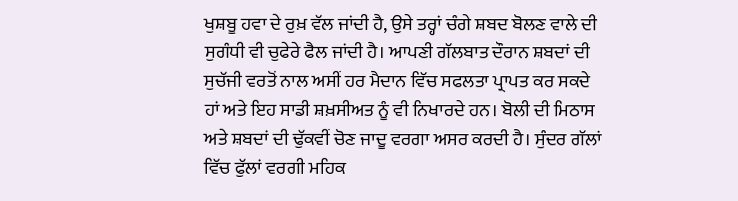ਖੁਸ਼ਬੂ ਹਵਾ ਦੇ ਰੁਖ਼ ਵੱਲ ਜਾਂਦੀ ਹੈ, ਉਸੇ ਤਰ੍ਹਾਂ ਚੰਗੇ ਸ਼ਬਦ ਬੋਲਣ ਵਾਲੇ ਦੀ ਸੁਗੰਧੀ ਵੀ ਚੁਫੇਰੇ ਫੈਲ ਜਾਂਦੀ ਹੈ। ਆਪਣੀ ਗੱਲਬਾਤ ਦੌਰਾਨ ਸ਼ਬਦਾਂ ਦੀ ਸੁਚੱਜੀ ਵਰਤੋਂ ਨਾਲ ਅਸੀਂ ਹਰ ਮੈਦਾਨ ਵਿੱਚ ਸਫਲਤਾ ਪ੍ਰਾਪਤ ਕਰ ਸਕਦੇ ਹਾਂ ਅਤੇ ਇਹ ਸਾਡੀ ਸ਼ਖ਼ਸੀਅਤ ਨੂੰ ਵੀ ਨਿਖਾਰਦੇ ਹਨ। ਬੋਲੀ ਦੀ ਮਿਠਾਸ ਅਤੇ ਸ਼ਬਦਾਂ ਦੀ ਢੁੱਕਵੀਂ ਚੋਣ ਜਾਦੂ ਵਰਗਾ ਅਸਰ ਕਰਦੀ ਹੈ। ਸੁੰਦਰ ਗੱਲਾਂ ਵਿੱਚ ਫੁੱਲਾਂ ਵਰਗੀ ਮਹਿਕ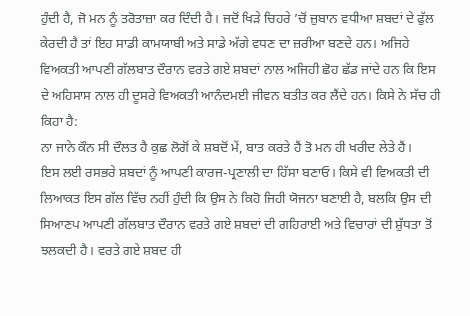ਹੁੰਦੀ ਹੈ, ਜੋ ਮਨ ਨੂੰ ਤਰੋਤਾਜ਼ਾ ਕਰ ਦਿੰਦੀ ਹੈ। ਜਦੋਂ ਖਿੜੇ ਚਿਹਰੇ ’ਚੋਂ ਜ਼ੁਬਾਨ ਵਧੀਆ ਸ਼ਬਦਾਂ ਦੇ ਫੁੱਲ ਕੇਰਦੀ ਹੈ ਤਾਂ ਇਹ ਸਾਡੀ ਕਾਮਯਾਬੀ ਅਤੇ ਸਾਡੇ ਅੱਗੇ ਵਧਣ ਦਾ ਜ਼ਰੀਆ ਬਣਦੇ ਹਨ। ਅਜਿਹੇ ਵਿਅਕਤੀ ਆਪਣੀ ਗੱਲਬਾਤ ਦੌਰਾਨ ਵਰਤੇ ਗਏ ਸ਼ਬਦਾਂ ਨਾਲ ਅਜਿਹੀ ਛੋਹ ਛੱਡ ਜਾਂਦੇ ਹਨ ਕਿ ਇਸ ਦੇ ਅਹਿਸਾਸ ਨਾਲ ਹੀ ਦੂਸਰੇ ਵਿਅਕਤੀ ਆਨੰਦਮਈ ਜੀਵਨ ਬਤੀਤ ਕਰ ਲੈਂਦੇ ਹਨ। ਕਿਸੇ ਨੇ ਸੱਚ ਹੀ ਕਿਹਾ ਹੈ:
ਨਾ ਜਾਨੇ ਕੌਨ ਸੀ ਦੌਲਤ ਹੈ ਕੁਛ ਲੋਗੋਂ ਕੇ ਸ਼ਬਦੋਂ ਮੇਂ, ਬਾਤ ਕਰਤੇ ਹੈਂ ਤੋ ਮਨ ਹੀ ਖਰੀਦ ਲੇਤੇ ਹੈਂ।
ਇਸ ਲਈ ਰਸਭਰੇ ਸ਼ਬਦਾਂ ਨੂੰ ਆਪਣੀ ਕਾਰਜ-ਪ੍ਰਣਾਲੀ ਦਾ ਹਿੱਸਾ ਬਣਾਓ। ਕਿਸੇ ਵੀ ਵਿਅਕਤੀ ਦੀ ਲਿਆਕਤ ਇਸ ਗੱਲ ਵਿੱਚ ਨਹੀਂ ਹੁੰਦੀ ਕਿ ਉਸ ਨੇ ਕਿਹੋ ਜਿਹੀ ਯੋਜਨਾ ਬਣਾਈ ਹੈ, ਬਲਕਿ ਉਸ ਦੀ ਸਿਆਣਪ ਆਪਣੀ ਗੱਲਬਾਤ ਦੌਰਾਨ ਵਰਤੇ ਗਏ ਸ਼ਬਦਾਂ ਦੀ ਗਹਿਰਾਈ ਅਤੇ ਵਿਚਾਰਾਂ ਦੀ ਸ਼ੁੱਧਤਾ ਤੋਂ ਝਲਕਦੀ ਹੈ। ਵਰਤੇ ਗਏ ਸ਼ਬਦ ਹੀ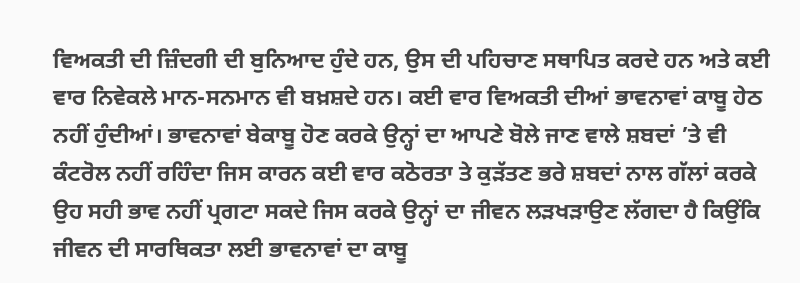ਵਿਅਕਤੀ ਦੀ ਜ਼ਿੰਦਗੀ ਦੀ ਬੁਨਿਆਦ ਹੁੰਦੇ ਹਨ, ਉਸ ਦੀ ਪਹਿਚਾਣ ਸਥਾਪਿਤ ਕਰਦੇ ਹਨ ਅਤੇ ਕਈ ਵਾਰ ਨਿਵੇਕਲੇ ਮਾਨ-ਸਨਮਾਨ ਵੀ ਬਖ਼ਸ਼ਦੇ ਹਨ। ਕਈ ਵਾਰ ਵਿਅਕਤੀ ਦੀਆਂ ਭਾਵਨਾਵਾਂ ਕਾਬੂ ਹੇਠ ਨਹੀਂ ਹੁੰਦੀਆਂ। ਭਾਵਨਾਵਾਂ ਬੇਕਾਬੂ ਹੋਣ ਕਰਕੇ ਉਨ੍ਹਾਂ ਦਾ ਆਪਣੇ ਬੋਲੇ ਜਾਣ ਵਾਲੇ ਸ਼ਬਦਾਂ ’ਤੇ ਵੀ ਕੰਟਰੋਲ ਨਹੀਂ ਰਹਿੰਦਾ ਜਿਸ ਕਾਰਨ ਕਈ ਵਾਰ ਕਠੋਰਤਾ ਤੇ ਕੁੜੱਤਣ ਭਰੇ ਸ਼ਬਦਾਂ ਨਾਲ ਗੱਲਾਂ ਕਰਕੇ ਉਹ ਸਹੀ ਭਾਵ ਨਹੀਂ ਪ੍ਰਗਟਾ ਸਕਦੇ ਜਿਸ ਕਰਕੇ ਉਨ੍ਹਾਂ ਦਾ ਜੀਵਨ ਲੜਖੜਾਉਣ ਲੱਗਦਾ ਹੈ ਕਿਉਂਕਿ ਜੀਵਨ ਦੀ ਸਾਰਥਿਕਤਾ ਲਈ ਭਾਵਨਾਵਾਂ ਦਾ ਕਾਬੂ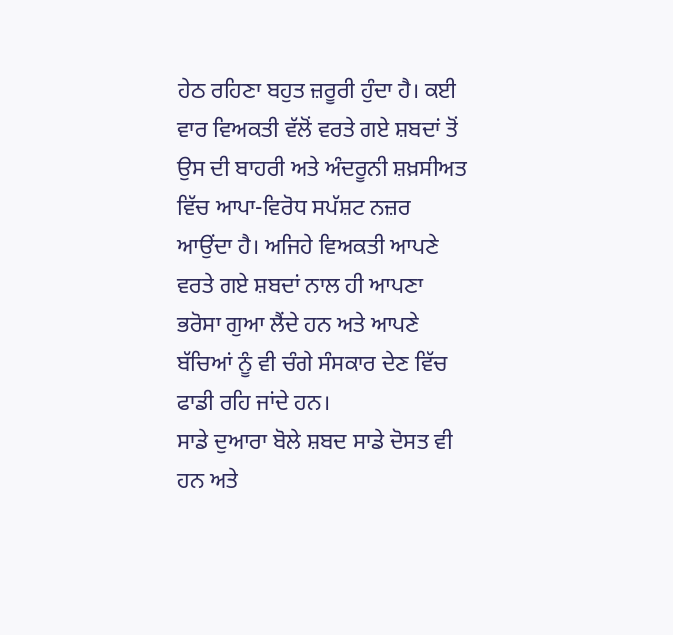ਹੇਠ ਰਹਿਣਾ ਬਹੁਤ ਜ਼ਰੂਰੀ ਹੁੰਦਾ ਹੈ। ਕਈ ਵਾਰ ਵਿਅਕਤੀ ਵੱਲੋਂ ਵਰਤੇ ਗਏ ਸ਼ਬਦਾਂ ਤੋਂ ਉਸ ਦੀ ਬਾਹਰੀ ਅਤੇ ਅੰਦਰੂਨੀ ਸ਼ਖ਼ਸੀਅਤ ਵਿੱਚ ਆਪਾ-ਵਿਰੋਧ ਸਪੱਸ਼ਟ ਨਜ਼ਰ ਆਉਂਦਾ ਹੈ। ਅਜਿਹੇ ਵਿਅਕਤੀ ਆਪਣੇ ਵਰਤੇ ਗਏ ਸ਼ਬਦਾਂ ਨਾਲ ਹੀ ਆਪਣਾ ਭਰੋਸਾ ਗੁਆ ਲੈਂਦੇ ਹਨ ਅਤੇ ਆਪਣੇ ਬੱਚਿਆਂ ਨੂੰ ਵੀ ਚੰਗੇ ਸੰਸਕਾਰ ਦੇਣ ਵਿੱਚ ਫਾਡੀ ਰਹਿ ਜਾਂਦੇ ਹਨ।
ਸਾਡੇ ਦੁਆਰਾ ਬੋਲੇ ਸ਼ਬਦ ਸਾਡੇ ਦੋਸਤ ਵੀ ਹਨ ਅਤੇ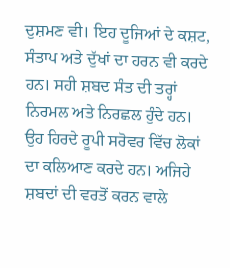ਦੁਸ਼ਮਣ ਵੀ। ਇਹ ਦੂਜਿਆਂ ਦੇ ਕਸ਼ਟ, ਸੰਤਾਪ ਅਤੇ ਦੁੱਖਾਂ ਦਾ ਹਰਨ ਵੀ ਕਰਦੇ ਹਨ। ਸਹੀ ਸ਼ਬਦ ਸੰਤ ਦੀ ਤਰ੍ਹਾਂ ਨਿਰਮਲ ਅਤੇ ਨਿਰਛਲ ਹੁੰਦੇ ਹਨ। ਉਹ ਹਿਰਦੇ ਰੂਪੀ ਸਰੋਵਰ ਵਿੱਚ ਲੋਕਾਂ ਦਾ ਕਲਿਆਣ ਕਰਦੇ ਹਨ। ਅਜਿਹੇ ਸ਼ਬਦਾਂ ਦੀ ਵਰਤੋਂ ਕਰਨ ਵਾਲੇ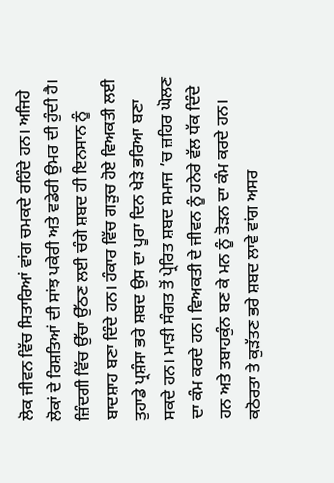ਲੋਕ ਜੀਵਨ ਵਿੱਚ ਸਿਤਾਰਿਆਂ ਵਾਂਗ ਚਮਕਦੇ ਰਹਿੰਦੇ ਹਨ। ਅਜਿਹੇ ਲੋਕਾਂ ਦੇ ਰਿਸ਼ਤਿਆਂ ਦੀ ਸਾਂਝ ਪਕੇਰੀ ਅਤੇ ਵਡੇਰੀ ਉਮਰ ਦੀ ਹੁੰਦੀ ਹੈ। ਜ਼ਿੰਦਗੀ ਵਿੱਚ ਉੱਚਾ ਉੱਠਣ ਲਈ ਚੰਗੇ ਸ਼ਬਦ ਹੀ ਇਨਸਾਨ ਨੂੰ ਬਾਦਸ਼ਾਹ ਬਣਾ ਦਿੰਦੇ ਹਨ। ਹੰਕਾਰ ਵਿੱਚ ਗੜੁਚ ਹੋਏ ਵਿਅਕਤੀ ਲਈ ਤੁਹਾਡੇ ਪ੍ਰਸ਼ੰਸਾ ਭਰੇ ਸ਼ਬਦ ਉਸ ਦਾ ਪੂਰਾ ਦਿਨ ਖੇੜੇ ਭਰਿਆ ਬਣਾ ਸਕਦੇ ਹਨ। ਮਾੜੀ ਸੰਗਤ ਤੋਂ ਪ੍ਰੇਰਿਤ ਸ਼ਬਦ ਸਮਾਜ ’ਚ ਜ਼ਹਿਰ ਘੋਲਣ ਦਾ ਕੰਮ ਕਰਦੇ ਹਨ। ਵਿਅਕਤੀ ਦੇ ਜੀਵਨ ਨੂੰ ਹਨੇਰੇ ਵੱਲ ਧੱਕ ਦਿੰਦੇ ਹਨ ਅਤੇ ਤਬਾਹਕੁੰਨ ਬਣ ਕੇ ਮਨ ਨੂੰ ਤੋੜਨ ਦਾ ਕੰਮ ਕਰਦੇ ਹਨ। ਕਠੋਰਤਾ ਤੇ ਕੁੜੱਤਣ ਭਰੇ ਸ਼ਬਦ ਲਾਵੇ ਵਾਂਗ ਅਸਰ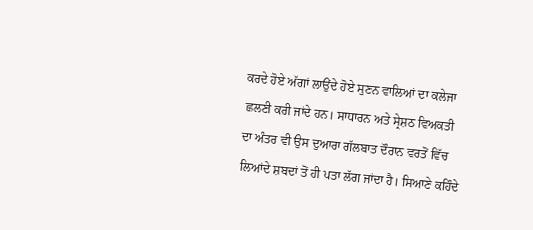ਕਰਦੇ ਹੋਏ ਅੱਗਾਂ ਲਾਉਂਦੇ ਹੋਏ ਸੁਣਨ ਵਾਲਿਆਂ ਦਾ ਕਲੇਜਾ ਛਲਣੀ ਕਰੀ ਜਾਂਦੇ ਹਨ। ਸਾਧਾਰਨ ਅਤੇ ਸ੍ਰੇਸ਼ਠ ਵਿਅਕਤੀ ਦਾ ਅੰਤਰ ਵੀ ਉਸ ਦੁਆਰਾ ਗੱਲਬਾਤ ਦੌਰਾਨ ਵਰਤੋਂ ਵਿੱਚ ਲਿਆਂਦੇ ਸ਼ਬਦਾਂ ਤੋਂ ਹੀ ਪਤਾ ਲੱਗ ਜਾਂਦਾ ਹੈ। ਸਿਆਣੇ ਕਹਿੰਦੇ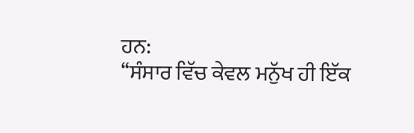ਹਨ:
‘‘ਸੰਸਾਰ ਵਿੱਚ ਕੇਵਲ ਮਨੁੱਖ ਹੀ ਇੱਕ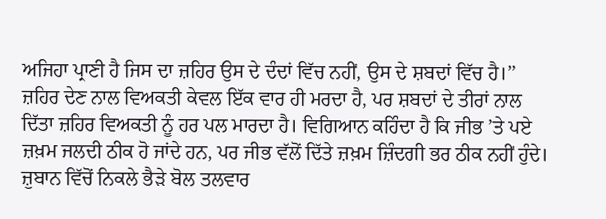ਅਜਿਹਾ ਪ੍ਰਾਣੀ ਹੈ ਜਿਸ ਦਾ ਜ਼ਹਿਰ ਉਸ ਦੇ ਦੰਦਾਂ ਵਿੱਚ ਨਹੀਂ, ਉਸ ਦੇ ਸ਼ਬਦਾਂ ਵਿੱਚ ਹੈ।’’
ਜ਼ਹਿਰ ਦੇਣ ਨਾਲ ਵਿਅਕਤੀ ਕੇਵਲ ਇੱਕ ਵਾਰ ਹੀ ਮਰਦਾ ਹੈ, ਪਰ ਸ਼ਬਦਾਂ ਦੇ ਤੀਰਾਂ ਨਾਲ ਦਿੱਤਾ ਜ਼ਹਿਰ ਵਿਅਕਤੀ ਨੂੰ ਹਰ ਪਲ ਮਾਰਦਾ ਹੈ। ਵਿਗਿਆਨ ਕਹਿੰਦਾ ਹੈ ਕਿ ਜੀਭ ’ਤੇ ਪਏ ਜ਼ਖ਼ਮ ਜਲਦੀ ਠੀਕ ਹੋ ਜਾਂਦੇ ਹਨ, ਪਰ ਜੀਭ ਵੱਲੋਂ ਦਿੱਤੇ ਜ਼ਖ਼ਮ ਜ਼ਿੰਦਗੀ ਭਰ ਠੀਕ ਨਹੀਂ ਹੁੰਦੇ। ਜ਼ੁਬਾਨ ਵਿੱਚੋਂ ਨਿਕਲੇ ਭੈੜੇ ਬੋਲ ਤਲਵਾਰ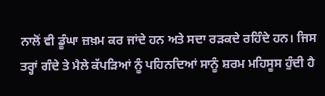ਨਾਲੋਂ ਵੀ ਡੂੰਘਾ ਜ਼ਖ਼ਮ ਕਰ ਜਾਂਦੇ ਹਨ ਅਤੇ ਸਦਾ ਰੜਕਦੇ ਰਹਿੰਦੇ ਹਨ। ਜਿਸ ਤਰ੍ਹਾਂ ਗੰਦੇ ਤੇ ਮੈਲੇ ਕੱਪੜਿਆਂ ਨੂੰ ਪਹਿਨਦਿਆਂ ਸਾਨੂੰ ਸ਼ਰਮ ਮਹਿਸੂਸ ਹੁੰਦੀ ਹੈ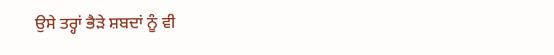ਉਸੇ ਤਰ੍ਹਾਂ ਭੈੜੇ ਸ਼ਬਦਾਂ ਨੂੰ ਵੀ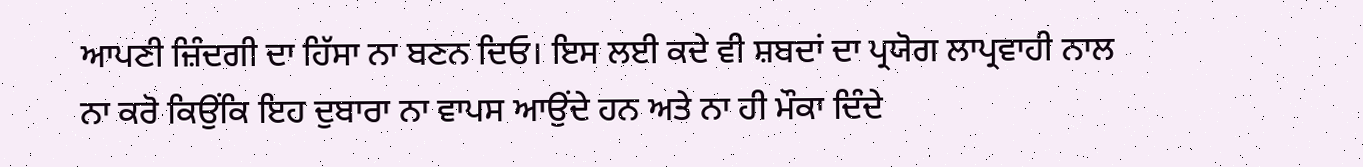ਆਪਣੀ ਜ਼ਿੰਦਗੀ ਦਾ ਹਿੱਸਾ ਨਾ ਬਣਨ ਦਿਓ। ਇਸ ਲਈ ਕਦੇ ਵੀ ਸ਼ਬਦਾਂ ਦਾ ਪ੍ਰਯੋਗ ਲਾਪ੍ਰਵਾਹੀ ਨਾਲ ਨਾ ਕਰੋ ਕਿਉਂਕਿ ਇਹ ਦੁਬਾਰਾ ਨਾ ਵਾਪਸ ਆਉਂਦੇ ਹਨ ਅਤੇ ਨਾ ਹੀ ਮੌਕਾ ਦਿੰਦੇ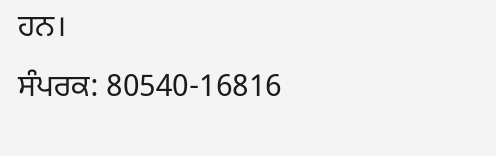ਹਨ।
ਸੰਪਰਕ: 80540-16816